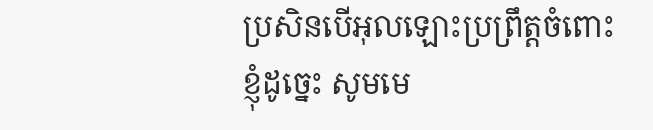ប្រសិនបើអុលឡោះប្រព្រឹត្តចំពោះខ្ញុំដូច្នេះ សូមមេ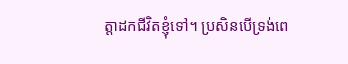ត្តាដកជីវិតខ្ញុំទៅ។ ប្រសិនបើទ្រង់ពេ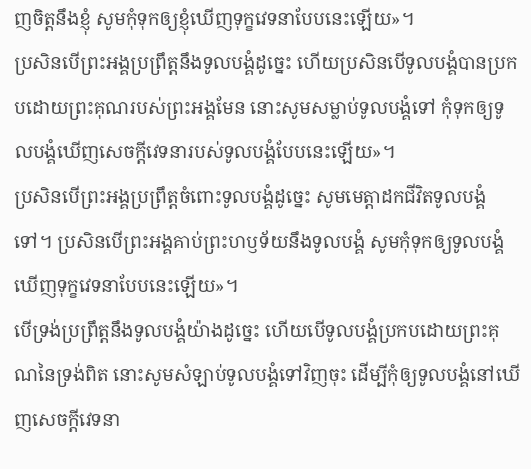ញចិត្តនឹងខ្ញុំ សូមកុំទុកឲ្យខ្ញុំឃើញទុក្ខវេទនាបែបនេះឡើយ»។
ប្រសិនបើព្រះអង្គប្រព្រឹត្តនឹងទូលបង្គំដូច្នេះ ហើយប្រសិនបើទូលបង្គំបានប្រកបដោយព្រះគុណរបស់ព្រះអង្គមែន នោះសូមសម្លាប់ទូលបង្គំទៅ កុំទុកឲ្យទូលបង្គំឃើញសេចក្ដីវេទនារបស់ទូលបង្គំបែបនេះឡើយ»។
ប្រសិនបើព្រះអង្គប្រព្រឹត្តចំពោះទូលបង្គំដូច្នេះ សូមមេត្តាដកជីវិតទូលបង្គំទៅ។ ប្រសិនបើព្រះអង្គគាប់ព្រះហឫទ័យនឹងទូលបង្គំ សូមកុំទុកឲ្យទូលបង្គំឃើញទុក្ខវេទនាបែបនេះឡើយ»។
បើទ្រង់ប្រព្រឹត្តនឹងទូលបង្គំយ៉ាងដូច្នេះ ហើយបើទូលបង្គំប្រកបដោយព្រះគុណនៃទ្រង់ពិត នោះសូមសំឡាប់ទូលបង្គំទៅវិញចុះ ដើម្បីកុំឲ្យទូលបង្គំនៅឃើញសេចក្ដីវេទនា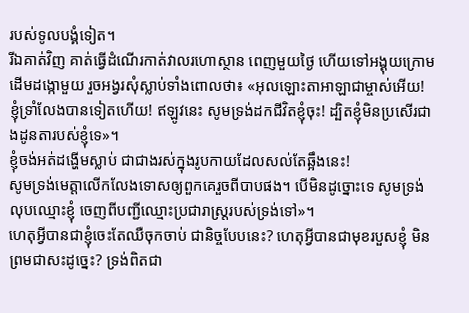របស់ទូលបង្គំទៀត។
រីឯគាត់វិញ គាត់ធ្វើដំណើរកាត់វាលរហោស្ថាន ពេញមួយថ្ងៃ ហើយទៅអង្គុយក្រោមដើមដង្កោមួយ រួចអង្វរសុំស្លាប់ទាំងពោលថា៖ «អុលឡោះតាអាឡាជាម្ចាស់អើយ! ខ្ញុំទ្រាំលែងបានទៀតហើយ! ឥឡូវនេះ សូមទ្រង់ដកជីវិតខ្ញុំចុះ! ដ្បិតខ្ញុំមិនប្រសើរជាងដូនតារបស់ខ្ញុំទេ»។
ខ្ញុំចង់អត់ដង្ហើមស្លាប់ ជាជាងរស់ក្នុងរូបកាយដែលសល់តែឆ្អឹងនេះ!
សូមទ្រង់មេត្តាលើកលែងទោសឲ្យពួកគេរួចពីបាបផង។ បើមិនដូច្នោះទេ សូមទ្រង់លុបឈ្មោះខ្ញុំ ចេញពីបញ្ជីឈ្មោះប្រជារាស្ត្ររបស់ទ្រង់ទៅ»។
ហេតុអ្វីបានជាខ្ញុំចេះតែឈឺចុកចាប់ ជានិច្ចបែបនេះ? ហេតុអ្វីបានជាមុខរបួសខ្ញុំ មិនព្រមជាសះដូច្នេះ? ទ្រង់ពិតជា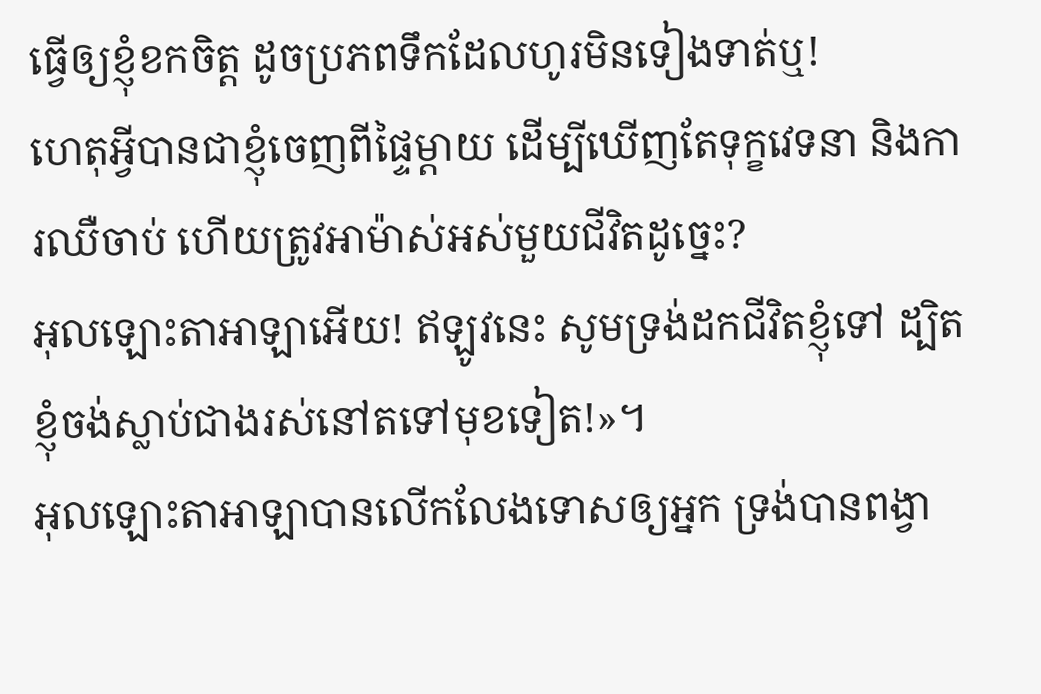ធ្វើឲ្យខ្ញុំខកចិត្ត ដូចប្រភពទឹកដែលហូរមិនទៀងទាត់ឬ!
ហេតុអ្វីបានជាខ្ញុំចេញពីផ្ទៃម្ដាយ ដើម្បីឃើញតែទុក្ខវេទនា និងការឈឺចាប់ ហើយត្រូវអាម៉ាស់អស់មួយជីវិតដូច្នេះ?
អុលឡោះតាអាឡាអើយ! ឥឡូវនេះ សូមទ្រង់ដកជីវិតខ្ញុំទៅ ដ្បិតខ្ញុំចង់ស្លាប់ជាងរស់នៅតទៅមុខទៀត!»។
អុលឡោះតាអាឡាបានលើកលែងទោសឲ្យអ្នក ទ្រង់បានពង្វា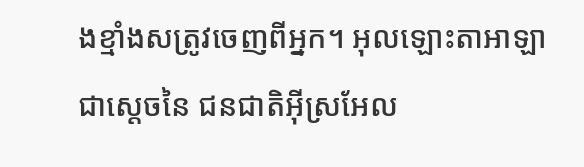ងខ្មាំងសត្រូវចេញពីអ្នក។ អុលឡោះតាអាឡា ជាស្តេចនៃ ជនជាតិអ៊ីស្រអែល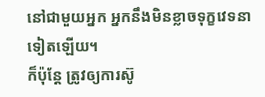នៅជាមួយអ្នក អ្នកនឹងមិនខ្លាចទុក្ខវេទនាទៀតឡើយ។
ក៏ប៉ុន្ដែ ត្រូវឲ្យការស៊ូ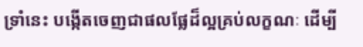ទ្រាំនេះ បង្កើតចេញជាផលផ្លែដ៏ល្អគ្រប់លក្ខណៈ ដើម្បី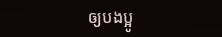ឲ្យបងប្អូ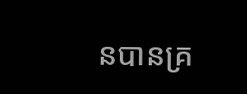នបានគ្រ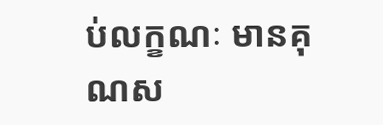ប់លក្ខណៈ មានគុណស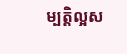ម្បត្តិល្អស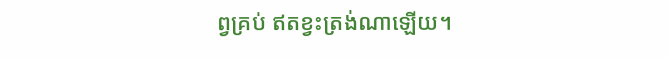ព្វគ្រប់ ឥតខ្វះត្រង់ណាឡើយ។